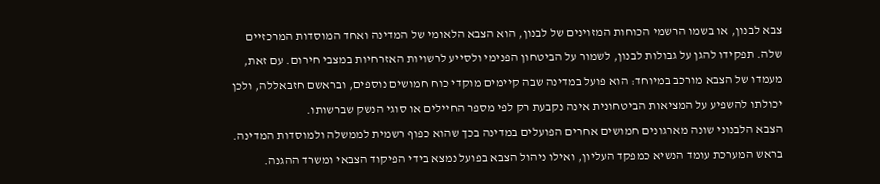צבא לבנון, או בשמו הרשמי הכוחות המזוינים של לבנון, הוא הצבא הלאומי של המדינה ואחד המוסדות המרכזיים שלה. תפקידו להגן על גבולות לבנון, לשמור על הביטחון הפנימי ולסייע לרשויות האזרחיות במצבי חירום. עם זאת, מעמדו של הצבא מורכב במיוחד: הוא פועל במדינה שבה קיימים מוקדי כוח חמושים נוספים, ובראשם חזבאללה, ולכן יכולתו להשפיע על המציאות הביטחונית אינה נקבעת רק לפי מספר החיילים או סוגי הנשק שברשותו.
הצבא הלבנוני שונה מארגונים חמושים אחרים הפועלים במדינה בכך שהוא כפוף רשמית לממשלה ולמוסדות המדינה. בראש המערכת עומד הנשיא כמפקד העליון, ואילו ניהול הצבא בפועל נמצא בידי הפיקוד הצבאי ומשרד ההגנה.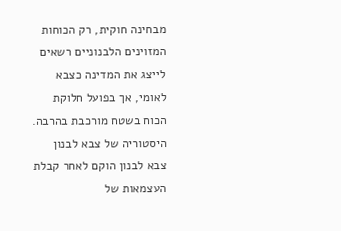מבחינה חוקית, רק הכוחות המזוינים הלבנוניים רשאים לייצג את המדינה כצבא לאומי, אך בפועל חלוקת הכוח בשטח מורכבת בהרבה.
היסטוריה של צבא לבנון
צבא לבנון הוקם לאחר קבלת העצמאות של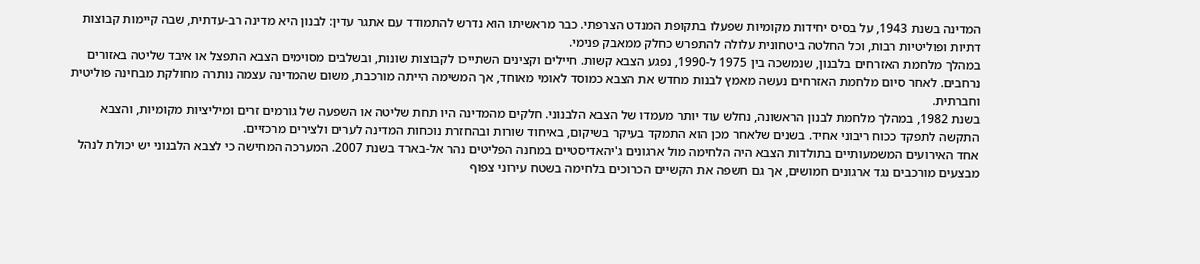המדינה בשנת 1943, על בסיס יחידות מקומיות שפעלו בתקופת המנדט הצרפתי. כבר מראשיתו הוא נדרש להתמודד עם אתגר עדין: לבנון היא מדינה רב-עדתית, שבה קיימות קבוצות דתיות ופוליטיות רבות, וכל החלטה ביטחונית עלולה להתפרש כחלק ממאבק פנימי.
במהלך מלחמת האזרחים בלבנון, שנמשכה בין 1975 ל-1990, נפגע הצבא קשות. חיילים וקצינים השתייכו לקבוצות שונות, ובשלבים מסוימים הצבא התפצל או איבד שליטה באזורים נרחבים. לאחר סיום מלחמת האזרחים נעשה מאמץ לבנות מחדש את הצבא כמוסד לאומי מאוחד, אך המשימה הייתה מורכבת, משום שהמדינה עצמה נותרה מחולקת מבחינה פוליטית וחברתית.
בשנת 1982, במהלך מלחמת לבנון הראשונה, נחלש עוד יותר מעמדו של הצבא הלבנוני. חלקים מהמדינה היו תחת שליטה או השפעה של גורמים זרים ומיליציות מקומיות, והצבא התקשה לתפקד ככוח ריבוני אחיד. בשנים שלאחר מכן הוא התמקד בעיקר בשיקום, באיחוד שורות ובהחזרת נוכחות המדינה לערים ולצירים מרכזיים.
אחד האירועים המשמעותיים בתולדות הצבא היה הלחימה מול ארגונים ג'יהאדיסטיים במחנה הפליטים נהר אל-בארד בשנת 2007. המערכה המחישה כי לצבא הלבנוני יש יכולת לנהל מבצעים מורכבים נגד ארגונים חמושים, אך גם חשפה את הקשיים הכרוכים בלחימה בשטח עירוני צפוף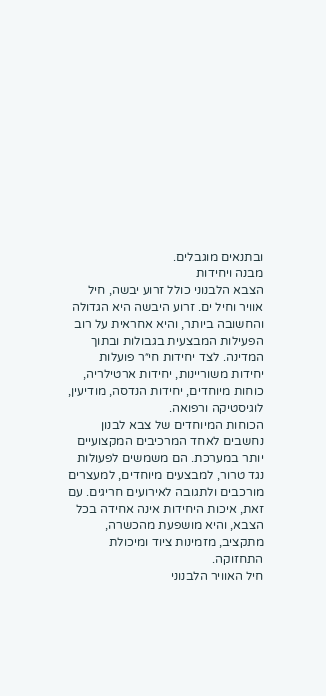ובתנאים מוגבלים.
מבנה ויחידות
הצבא הלבנוני כולל זרוע יבשה, חיל אוויר וחיל ים. זרוע היבשה היא הגדולה והחשובה ביותר, והיא אחראית על רוב הפעילות המבצעית בגבולות ובתוך המדינה. לצד יחידות חי״ר פועלות יחידות משוריינות, יחידות ארטילריה, כוחות מיוחדים, יחידות הנדסה, מודיעין, לוגיסטיקה ורפואה.
הכוחות המיוחדים של צבא לבנון נחשבים לאחד המרכיבים המקצועיים יותר במערכת. הם משמשים לפעולות נגד טרור, למבצעים מיוחדים, למעצרים מורכבים ולתגובה לאירועים חריגים. עם זאת, איכות היחידות אינה אחידה בכל הצבא, והיא מושפעת מהכשרה, מתקציב, מזמינות ציוד ומיכולת התחזוקה.
חיל האוויר הלבנוני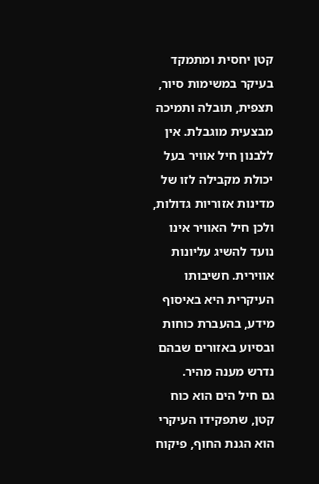קטן יחסית ומתמקד בעיקר במשימות סיור, תצפית, תובלה ותמיכה מבצעית מוגבלת. אין ללבנון חיל אוויר בעל יכולת מקבילה לזו של מדינות אזוריות גדולות, ולכן חיל האוויר אינו נועד להשיג עליונות אווירית. חשיבותו העיקרית היא באיסוף מידע, בהעברת כוחות ובסיוע באזורים שבהם נדרש מענה מהיר.
גם חיל הים הוא כוח קטן, שתפקידו העיקרי הוא הגנת החוף, פיקוח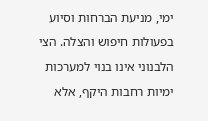ימי, מניעת הברחות וסיוע בפעולות חיפוש והצלה. הצי הלבנוני אינו בנוי למערכות ימיות רחבות היקף, אלא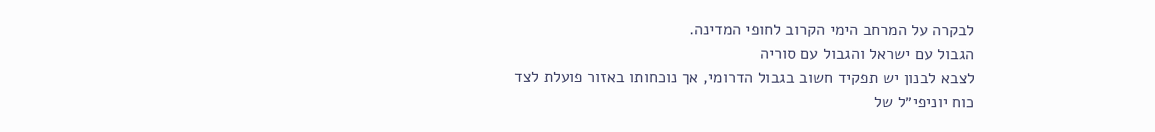לבקרה על המרחב הימי הקרוב לחופי המדינה.
הגבול עם ישראל והגבול עם סוריה
לצבא לבנון יש תפקיד חשוב בגבול הדרומי, אך נוכחותו באזור פועלת לצד כוח יוניפי״ל של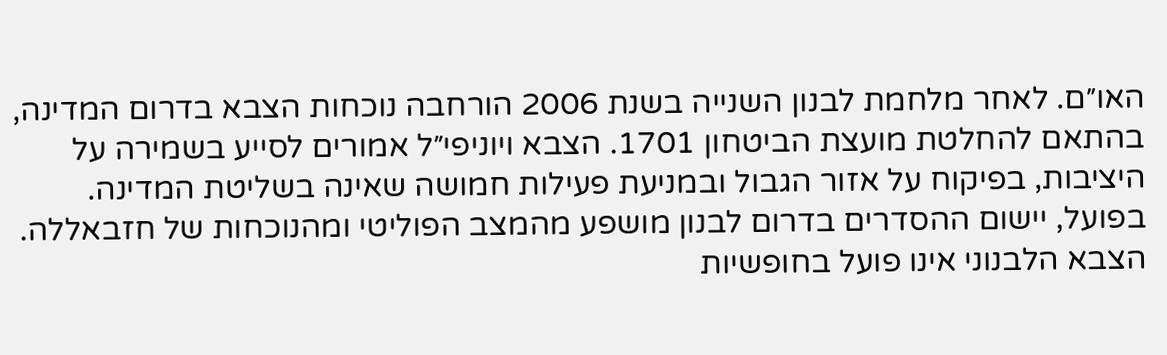האו״ם. לאחר מלחמת לבנון השנייה בשנת 2006 הורחבה נוכחות הצבא בדרום המדינה, בהתאם להחלטת מועצת הביטחון 1701. הצבא ויוניפי״ל אמורים לסייע בשמירה על היציבות, בפיקוח על אזור הגבול ובמניעת פעילות חמושה שאינה בשליטת המדינה.
בפועל, יישום ההסדרים בדרום לבנון מושפע מהמצב הפוליטי ומהנוכחות של חזבאללה. הצבא הלבנוני אינו פועל בחופשיות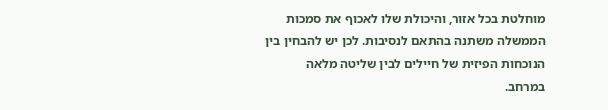מוחלטת בכל אזור, והיכולת שלו לאכוף את סמכות הממשלה משתנה בהתאם לנסיבות. לכן יש להבחין בין הנוכחות הפיזית של חיילים לבין שליטה מלאה במרחב.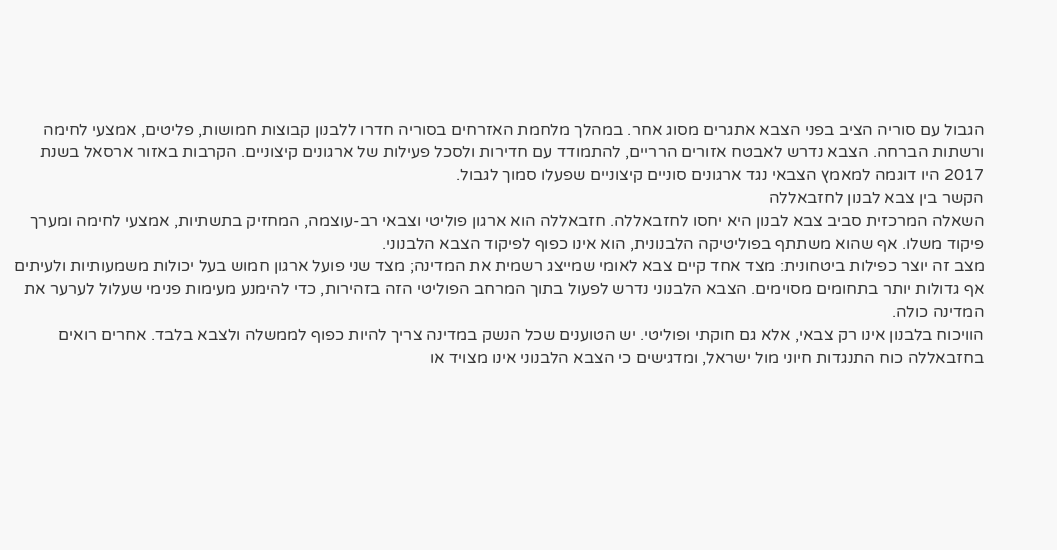הגבול עם סוריה הציב בפני הצבא אתגרים מסוג אחר. במהלך מלחמת האזרחים בסוריה חדרו ללבנון קבוצות חמושות, פליטים, אמצעי לחימה ורשתות הברחה. הצבא נדרש לאבטח אזורים הרריים, להתמודד עם חדירות ולסכל פעילות של ארגונים קיצוניים. הקרבות באזור ארסאל בשנת 2017 היו דוגמה למאמץ הצבאי נגד ארגונים סוניים קיצוניים שפעלו סמוך לגבול.
הקשר בין צבא לבנון לחזבאללה
השאלה המרכזית סביב צבא לבנון היא יחסו לחזבאללה. חזבאללה הוא ארגון פוליטי וצבאי רב-עוצמה, המחזיק בתשתיות, אמצעי לחימה ומערך פיקוד משלו. אף שהוא משתתף בפוליטיקה הלבנונית, הוא אינו כפוף לפיקוד הצבא הלבנוני.
מצב זה יוצר כפילות ביטחונית: מצד אחד קיים צבא לאומי שמייצג רשמית את המדינה; מצד שני פועל ארגון חמוש בעל יכולות משמעותיות ולעיתים אף גדולות יותר בתחומים מסוימים. הצבא הלבנוני נדרש לפעול בתוך המרחב הפוליטי הזה בזהירות, כדי להימנע מעימות פנימי שעלול לערער את המדינה כולה.
הוויכוח בלבנון אינו רק צבאי, אלא גם חוקתי ופוליטי. יש הטוענים שכל הנשק במדינה צריך להיות כפוף לממשלה ולצבא בלבד. אחרים רואים בחזבאללה כוח התנגדות חיוני מול ישראל, ומדגישים כי הצבא הלבנוני אינו מצויד או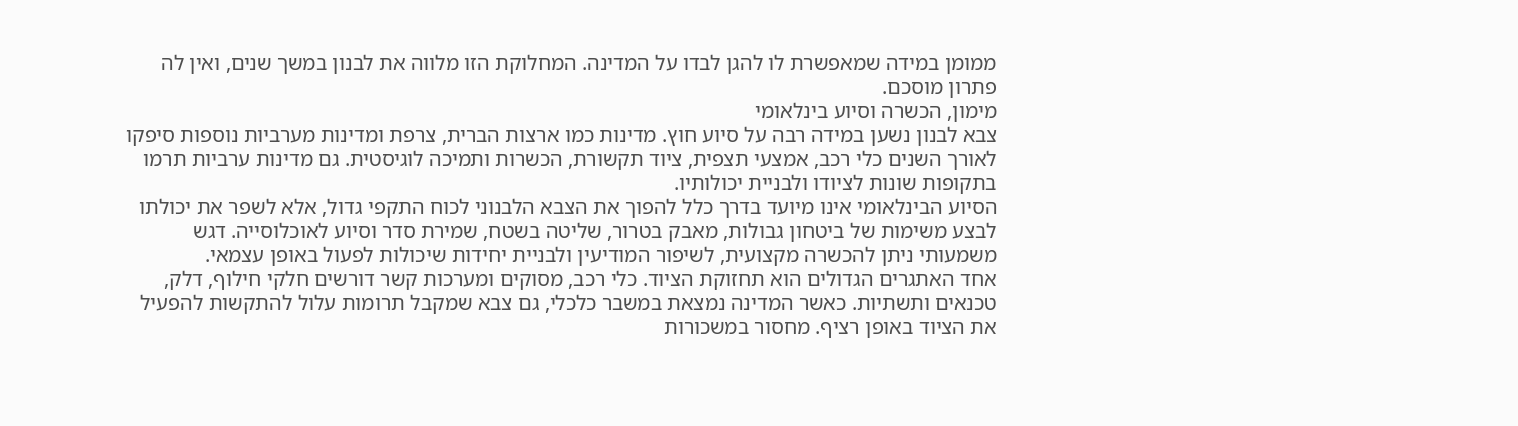ממומן במידה שמאפשרת לו להגן לבדו על המדינה. המחלוקת הזו מלווה את לבנון במשך שנים, ואין לה פתרון מוסכם.
מימון, הכשרה וסיוע בינלאומי
צבא לבנון נשען במידה רבה על סיוע חוץ. מדינות כמו ארצות הברית, צרפת ומדינות מערביות נוספות סיפקו לאורך השנים כלי רכב, אמצעי תצפית, ציוד תקשורת, הכשרות ותמיכה לוגיסטית. גם מדינות ערביות תרמו בתקופות שונות לציודו ולבניית יכולותיו.
הסיוע הבינלאומי אינו מיועד בדרך כלל להפוך את הצבא הלבנוני לכוח התקפי גדול, אלא לשפר את יכולתו לבצע משימות של ביטחון גבולות, מאבק בטרור, שליטה בשטח, שמירת סדר וסיוע לאוכלוסייה. דגש משמעותי ניתן להכשרה מקצועית, לשיפור המודיעין ולבניית יחידות שיכולות לפעול באופן עצמאי.
אחד האתגרים הגדולים הוא תחזוקת הציוד. כלי רכב, מסוקים ומערכות קשר דורשים חלקי חילוף, דלק, טכנאים ותשתיות. כאשר המדינה נמצאת במשבר כלכלי, גם צבא שמקבל תרומות עלול להתקשות להפעיל את הציוד באופן רציף. מחסור במשכורות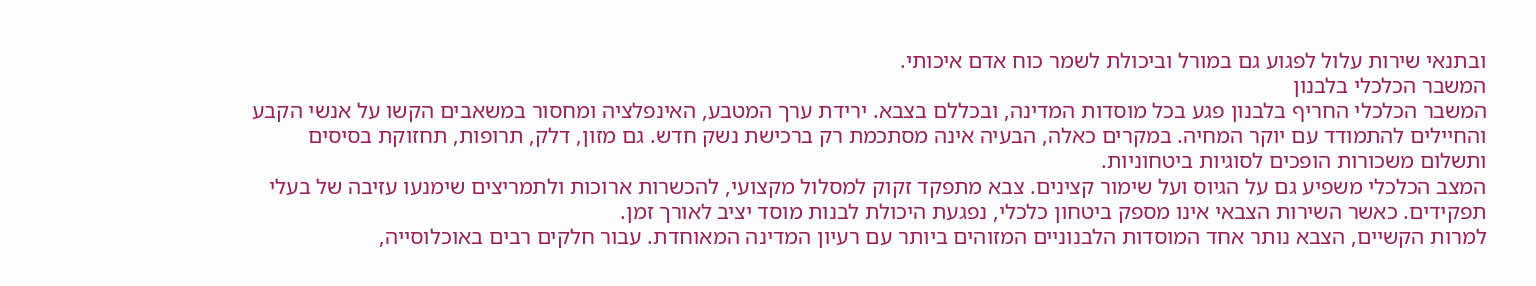ובתנאי שירות עלול לפגוע גם במורל וביכולת לשמר כוח אדם איכותי.
המשבר הכלכלי בלבנון
המשבר הכלכלי החריף בלבנון פגע בכל מוסדות המדינה, ובכללם בצבא. ירידת ערך המטבע, האינפלציה ומחסור במשאבים הקשו על אנשי הקבע והחיילים להתמודד עם יוקר המחיה. במקרים כאלה, הבעיה אינה מסתכמת רק ברכישת נשק חדש. גם מזון, דלק, תרופות, תחזוקת בסיסים ותשלום משכורות הופכים לסוגיות ביטחוניות.
המצב הכלכלי משפיע גם על הגיוס ועל שימור קצינים. צבא מתפקד זקוק למסלול מקצועי, להכשרות ארוכות ולתמריצים שימנעו עזיבה של בעלי תפקידים. כאשר השירות הצבאי אינו מספק ביטחון כלכלי, נפגעת היכולת לבנות מוסד יציב לאורך זמן.
למרות הקשיים, הצבא נותר אחד המוסדות הלבנוניים המזוהים ביותר עם רעיון המדינה המאוחדת. עבור חלקים רבים באוכלוסייה,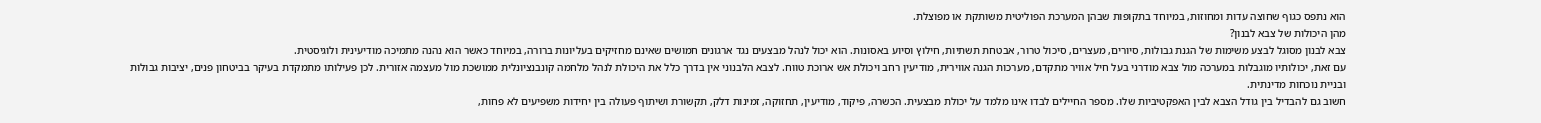הוא נתפס כגוף שחוצה עדות ומחוזות, במיוחד בתקופות שבהן המערכת הפוליטית משותקת או מפוצלת.
מהן היכולות של צבא לבנון?
צבא לבנון מסוגל לבצע משימות של הגנת גבולות, סיורים, מעצרים, סיכול טרור, אבטחת תשתיות, חילוץ וסיוע באסונות. הוא יכול לנהל מבצעים נגד ארגונים חמושים שאינם מחזיקים בעליונות ברורה, במיוחד כאשר הוא נהנה מתמיכה מודיעינית ולוגיסטית.
עם זאת, יכולותיו מוגבלות במערכה מול צבא מודרני בעל חיל אוויר מתקדם, מערכות הגנה אווירית, מודיעין רחב ויכולת אש ארוכת טווח. לצבא הלבנוני אין בדרך כלל את היכולת לנהל מלחמה קונבנציונלית ממושכת מול מעצמה אזורית. לכן פעילותו מתמקדת בעיקר בביטחון פנים, יציבות גבולות ובניית נוכחות מדינתית.
חשוב גם להבדיל בין גודל הצבא לבין האפקטיביות שלו. מספר החיילים לבדו אינו מלמד על יכולת מבצעית. הכשרה, פיקוד, מודיעין, תחזוקה, זמינות דלק, תקשורת ושיתוף פעולה בין יחידות משפיעים לא פחות,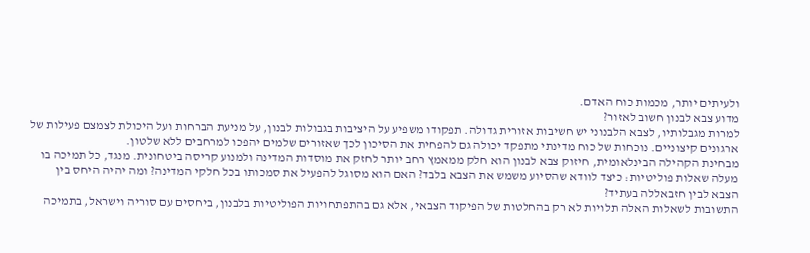ולעיתים יותר, מכמות כוח האדם.
מדוע צבא לבנון חשוב לאזור?
למרות מגבלותיו, לצבא הלבנוני יש חשיבות אזורית גדולה. תפקודו משפיע על היציבות בגבולות לבנון, על מניעת הברחות ועל היכולת לצמצם פעילות של ארגונים קיצוניים. נוכחות של כוח מדינתי מתפקד יכולה גם להפחית את הסיכון לכך שאזורים שלמים יהפכו למרחבים ללא שלטון.
מבחינת הקהילה הבינלאומית, חיזוק צבא לבנון הוא חלק ממאמץ רחב יותר לחזק את מוסדות המדינה ולמנוע קריסה ביטחונית. מנגד, כל תמיכה בו מעלה שאלות פוליטיות: כיצד לוודא שהסיוע משמש את הצבא בלבד? האם הוא מסוגל להפעיל את סמכותו בכל חלקי המדינה? ומה יהיה היחס בין הצבא לבין חזבאללה בעתיד?
התשובות לשאלות האלה תלויות לא רק בהחלטות של הפיקוד הצבאי, אלא גם בהתפתחויות הפוליטיות בלבנון, ביחסים עם סוריה וישראל, בתמיכה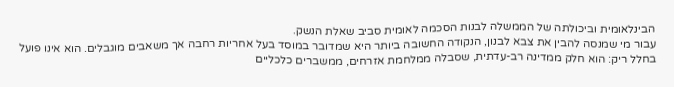הבינלאומית וביכולתה של הממשלה לבנות הסכמה לאומית סביב שאלת הנשק.
עבור מי שמנסה להבין את צבא לבנון, הנקודה החשובה ביותר היא שמדובר במוסד בעל אחריות רחבה אך משאבים מוגבלים. הוא אינו פועל בחלל ריק: הוא חלק ממדינה רב-עדתית, שסבלה ממלחמת אזרחים, ממשברים כלכליים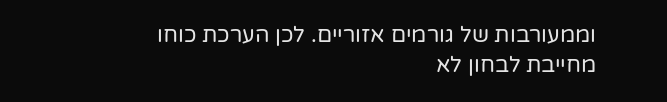וממעורבות של גורמים אזוריים. לכן הערכת כוחו מחייבת לבחון לא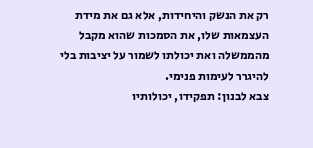רק את הנשק והיחידות, אלא גם את מידת העצמאות שלו, את הסמכות שהוא מקבל מהממשלה ואת יכולתו לשמור על יציבות בלי להיגרר לעימות פנימי.
צבא לבנון: תפקידו, יכולותיו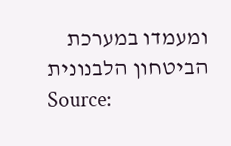ומעמדו במערכת הביטחון הלבנונית
Source: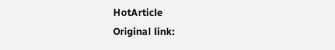HotArticle
Original link: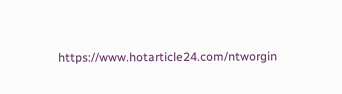https://www.hotarticle24.com/ntworgin